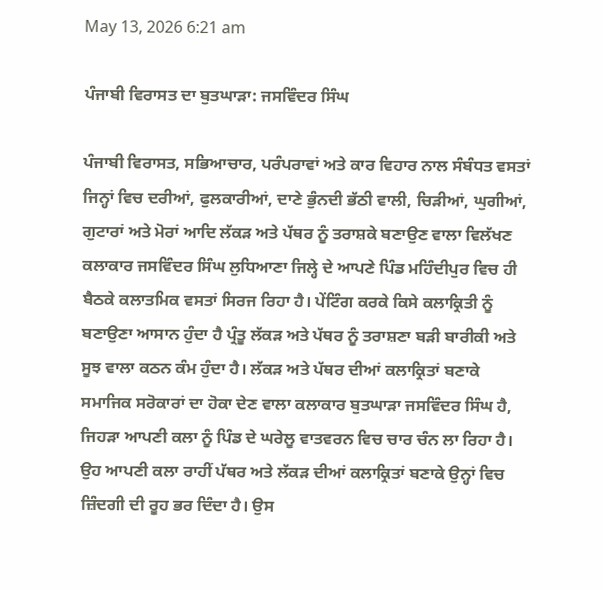May 13, 2026 6:21 am

ਪੰਜਾਬੀ ਵਿਰਾਸਤ ਦਾ ਬੁਤਘਾੜਾ: ਜਸਵਿੰਦਰ ਸਿੰਘ

ਪੰਜਾਬੀ ਵਿਰਾਸਤ, ਸਭਿਆਚਾਰ, ਪਰੰਪਰਾਵਾਂ ਅਤੇ ਕਾਰ ਵਿਹਾਰ ਨਾਲ ਸੰਬੰਧਤ ਵਸਤਾਂ ਜਿਨ੍ਹਾਂ ਵਿਚ ਦਰੀਆਂ, ਫੁਲਕਾਰੀਆਂ, ਦਾਣੇ ਭੁੰਨਦੀ ਭੱਠੀ ਵਾਲੀ, ਚਿੜੀਆਂ, ਘੁਗੀਆਂ, ਗੁਟਾਰਾਂ ਅਤੇ ਮੋਰਾਂ ਆਦਿ ਲੱਕੜ ਅਤੇ ਪੱਥਰ ਨੂੰ ਤਰਾਸ਼ਕੇ ਬਣਾਉਣ ਵਾਲਾ ਵਿਲੱਖਣ ਕਲਾਕਾਰ ਜਸਵਿੰਦਰ ਸਿੰਘ ਲੁਧਿਆਣਾ ਜਿਲ੍ਹੇ ਦੇ ਆਪਣੇ ਪਿੰਡ ਮਹਿੰਦੀਪੁਰ ਵਿਚ ਹੀ ਬੈਠਕੇ ਕਲਾਤਮਿਕ ਵਸਤਾਂ ਸਿਰਜ ਰਿਹਾ ਹੈ। ਪੇਂਟਿੰਗ ਕਰਕੇ ਕਿਸੇ ਕਲਾਕ੍ਰਿਤੀ ਨੂੰ ਬਣਾਉਣਾ ਆਸਾਨ ਹੁੰਦਾ ਹੈ ਪ੍ਰੰਤੂ ਲੱਕੜ ਅਤੇ ਪੱਥਰ ਨੂੰ ਤਰਾਸ਼ਣਾ ਬੜੀ ਬਾਰੀਕੀ ਅਤੇ ਸੂਝ ਵਾਲਾ ਕਠਨ ਕੰਮ ਹੁੰਦਾ ਹੈ। ਲੱਕੜ ਅਤੇ ਪੱਥਰ ਦੀਆਂ ਕਲਾਕ੍ਰਿਤਾਂ ਬਣਾਕੇ ਸਮਾਜਿਕ ਸਰੋਕਾਰਾਂ ਦਾ ਹੋਕਾ ਦੇਣ ਵਾਲਾ ਕਲਾਕਾਰ ਬੁਤਘਾੜਾ ਜਸਵਿੰਦਰ ਸਿੰਘ ਹੈ, ਜਿਹੜਾ ਆਪਣੀ ਕਲਾ ਨੂੰ ਪਿੰਡ ਦੇ ਘਰੇਲੂ ਵਾਤਵਰਨ ਵਿਚ ਚਾਰ ਚੰਨ ਲਾ ਰਿਹਾ ਹੈ। ਉਹ ਆਪਣੀ ਕਲਾ ਰਾਹੀਂ ਪੱਥਰ ਅਤੇ ਲੱਕੜ ਦੀਆਂ ਕਲਾਕ੍ਰਿਤਾਂ ਬਣਾਕੇ ਉਨ੍ਹਾਂ ਵਿਚ ਜ਼ਿੰਦਗੀ ਦੀ ਰੂਹ ਭਰ ਦਿੰਦਾ ਹੈ। ਉਸ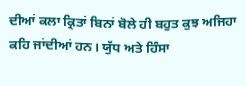ਦੀਆਂ ਕਲਾ ਕ੍ਰਿਤਾਂ ਬਿਨਾਂ ਬੋਲੇ ਹੀ ਬਹੁਤ ਕੁਝ ਅਜਿਹਾ ਕਹਿ ਜਾਂਦੀਆਂ ਹਨ। ਯੁੱਧ ਅਤੇ ਹਿੰਸਾ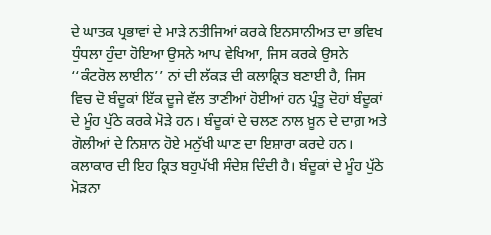ਦੇ ਘਾਤਕ ਪ੍ਰਭਾਵਾਂ ਦੇ ਮਾੜੇ ਨਤੀਜਿਆਂ ਕਰਕੇ ਇਨਸਾਨੀਅਤ ਦਾ ਭਵਿਖ ਧੁੰਧਲਾ ਹੁੰਦਾ ਹੋਇਆ ਉਸਨੇ ਆਪ ਵੇਖਿਆ, ਜਿਸ ਕਰਕੇ ਉਸਨੇ ‘‘ਕੰਟਰੋਲ ਲਾਈਨ’’ ਨਾਂ ਦੀ ਲੱਕੜ ਦੀ ਕਲਾਕ੍ਰਿਤ ਬਣਾਈ ਹੈ, ਜਿਸ ਵਿਚ ਦੋ ਬੰਦੂਕਾਂ ਇੱਕ ਦੂਜੇ ਵੱਲ ਤਾਣੀਆਂ ਹੋਈਆਂ ਹਨ ਪ੍ਰੰਤੂ ਦੋਹਾਂ ਬੰਦੂਕਾਂ ਦੇ ਮੂੰਹ ਪੁੱਠੇ ਕਰਕੇ ਮੋੜੇ ਹਨ। ਬੰਦੂਕਾਂ ਦੇ ਚਲਣ ਨਾਲ ਖ਼ੂਨ ਦੇ ਦਾਗ਼ ਅਤੇ ਗੋਲੀਆਂ ਦੇ ਨਿਸ਼ਾਨ ਹੋਏ ਮਨੁੱਖੀ ਘਾਣ ਦਾ ਇਸ਼ਾਰਾ ਕਰਦੇ ਹਨ। ਕਲਾਕਾਰ ਦੀ ਇਹ ਕ੍ਰਿਤ ਬਹੁਪੱਖੀ ਸੰਦੇਸ਼ ਦਿੰਦੀ ਹੈ। ਬੰਦੂਕਾਂ ਦੇ ਮੂੰਹ ਪੁੱਠੇ ਮੋੜਨਾ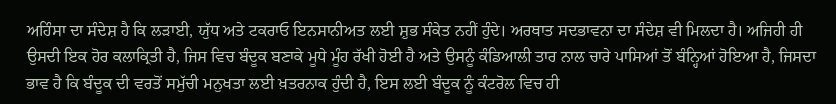ਅਹਿੰਸਾ ਦਾ ਸੰਦੇਸ਼ ਹੈ ਕਿ ਲੜਾਈ, ਯੁੱਧ ਅਤੇ ਟਕਰਾਓ ਇਨਸਾਨੀਅਤ ਲਈ ਸ਼ੁਭ ਸੰਕੇਤ ਨਹੀਂ ਹੁੰਦੇ। ਅਰਥਾਤ ਸਦਭਾਵਨਾ ਦਾ ਸੰਦੇਸ਼ ਵੀ ਮਿਲਦਾ ਹੈ। ਅਜਿਹੀ ਹੀ ਉਸਦੀ ਇਕ ਹੋਰ ਕਲਾਕ੍ਰਿਤੀ ਹੈ, ਜਿਸ ਵਿਚ ਬੰਦੂਕ ਬਣਾਕੇ ਮੂਧੇ ਮੂੰਹ ਰੱਖੀ ਹੋਈ ਹੈ ਅਤੇ ਉਸਨੂੰ ਕੰਡਿਆਲੀ ਤਾਰ ਨਾਲ ਚਾਰੇ ਪਾਸਿਆਂ ਤੋਂ ਬੰਨ੍ਹਿਆਂ ਹੋਇਆ ਹੈ, ਜਿਸਦਾ ਭਾਵ ਹੈ ਕਿ ਬੰਦੂਕ ਦੀ ਵਰਤੋਂ ਸਮੁੱਚੀ ਮਨੁਖਤਾ ਲਈ ਖ਼ਤਰਨਾਕ ਹੁੰਦੀ ਹੈ, ਇਸ ਲਈ ਬੰਦੂਕ ਨੂੰ ਕੰਟਰੋਲ ਵਿਚ ਹੀ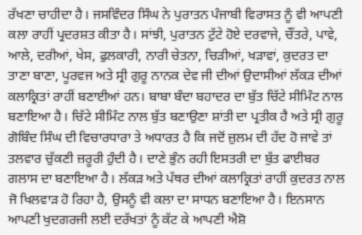ਰੱਖਣਾ ਚਾਹੀਦਾ ਹੈ। ਜਸਵਿੰਦਰ ਸਿੰਘ ਨੇ ਪੁਰਾਤਨ ਪੰਜਾਬੀ ਵਿਰਾਸਤ ਨੂੰ ਵੀ ਆਪਣੀ ਕਲਾ ਰਾਹੀਂ ਪ੍ਰਦਰਸ਼ਤ ਕੀਤਾ ਹੈ। ਸਾਂਝੀ, ਪੁਰਾਤਨ ਟੁੱਟੇ ਹੋਏ ਦਰਵਾਜੇ, ਚੌਂਤਰੇ, ਪਾਵੇ, ਆਲੇ, ਦਰੀਆਂ, ਖੇਸ, ਫੁਲਕਾਰੀ, ਨਾਰੀ ਚੇਤਨਾ, ਚਿੜੀਆਂ, ਖੜਾਵਾਂ, ਕੁਦਰਤ ਦਾ ਤਾਣਾ ਬਾਣਾ, ਪੂਰਵਜ ਅਤੇ ਸ੍ਰੀ ਗੁਰੂ ਨਾਨਕ ਦੇਵ ਜੀ ਦੀਆਂ ਉਦਾਸੀਆਂ ਲੱਕੜ ਦੀਆਂ ਕਲਾਕ੍ਰਿਤਾਂ ਰਾਹੀਂ ਬਣਾਈਆਂ ਹਨ। ਬਾਬਾ ਬੰਦਾ ਬਹਾਦਰ ਦਾ ਬੁੱਤ ਚਿੱਟੇ ਸੀਮਿੰਟ ਨਾਲ ਬਣਾਇਆ ਹੈ। ਚਿੱਟੇ ਸੀਮਿੰਟ ਨਾਲ ਬੁੱਤ ਬਣਾਉਣਾ ਸ਼ਾਂਤੀ ਦਾ ਪ੍ਰਤੀਕ ਹੈ ਅਤੇ ਸ੍ਰੀ ਗੁਰੂ ਗੋਬਿੰਦ ਸਿੰਘ ਦੀ ਵਿਚਾਰਧਾਰਾ ਤੇ ਅਧਾਰਤ ਹੈ ਕਿ ਜਦੋਂ ਜ਼ੁਲਮ ਦੀ ਹੱਦ ਹੋ ਜਾਵੇ ਤਾਂ ਤਲਵਾਰ ਚੁੱਕਣੀ ਜ਼ਰੂਰੀ ਹੁੰਦੀ ਹੈ। ਦਾਣੇ ਭੁੰਨ ਰਹੀ ਇਸਤਰੀ ਦਾ ਬੁੱਤ ਫਾਈਬਰ ਗਲਾਸ ਦਾ ਬਣਾਇਆ ਹੈ। ਲੱਕੜ ਅਤੇ ਪੱਥਰ ਦੀਆਂ ਕਲਾਕ੍ਰਿਤਾਂ ਰਾਹੀਂ ਕੁਦਰਤ ਨਾਲ ਜੋ ਖਿਲਵਾੜ ਹੋ ਰਿਹਾ ਹੈ, ਉਸਨੂੰ ਵੀ ਕਲਾ ਦਾ ਸਾਧਨ ਬਣਾਇਆ ਹੈ। ਇਨਸਾਨ ਆਪਣੀ ਖੁਦਗਰਜੀ ਲਈ ਦਰੱਖਤਾਂ ਨੂੰ ਕੱਟ ਕੇ ਆਪਣੀ ਐਸ਼ੋ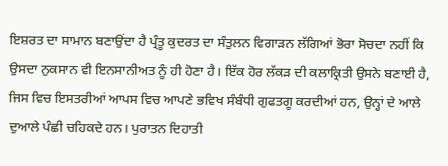ਇਸ਼ਰਤ ਦਾ ਸਾਮਾਨ ਬਣਾਉਂਦਾ ਹੈ ਪ੍ਰੰਤੂ ਕੁਦਰਤ ਦਾ ਸੰਤੁਲਨ ਵਿਗਾੜਨ ਲੱਗਿਆਂ ਭੋਰਾ ਸੋਚਦਾ ਨਹੀਂ ਕਿ ਉਸਦਾ ਨੁਕਸਾਨ ਵੀ ਇਨਸਾਨੀਅਤ ਨੂੰ ਹੀ ਹੋਣਾ ਹੈ। ਇੱਕ ਹੋਰ ਲੱਕੜ ਦੀ ਕਲਾਕ੍ਰਿਤੀ ਉਸਨੇ ਬਣਾਈ ਹੈ, ਜਿਸ ਵਿਚ ਇਸਤਰੀਆਂ ਆਪਸ ਵਿਚ ਆਪਣੇ ਭਵਿਖ ਸੰਬੰਧੀ ਗੁਫਤਗੂ ਕਰਦੀਆਂ ਹਨ, ਉਨ੍ਹਾਂ ਦੇ ਆਲੇ ਦੁਆਲੇ ਪੰਛੀ ਚਹਿਕਦੇ ਹਨ। ਪੁਰਾਤਨ ਦਿਹਾਤੀ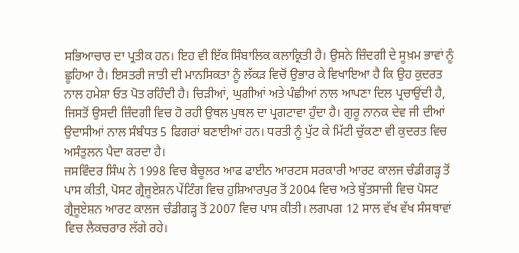ਸਭਿਆਚਾਰ ਦਾ ਪ੍ਰਤੀਕ ਹਨ। ਇਹ ਵੀ ਇੱਕ ਸਿੰਬਾਲਿਕ ਕਲਾਕ੍ਰਿਤੀ ਹੈ। ਉਸਨੇ ਜ਼ਿੰਦਗੀ ਦੇ ਸੂਖ਼ਮ ਭਾਵਾਂ ਨੂੰ ਛੂਹਿਆ ਹੈ। ਇਸਤਰੀ ਜਾਤੀ ਦੀ ਮਾਨਸਿਕਤਾ ਨੂੰ ਲੱਕੜ ਵਿਚੋਂ ਉਭਾਰ ਕੇ ਵਿਖਾਇਆ ਹੈ ਕਿ ਉਹ ਕੁਦਰਤ ਨਾਲ ਹਮੇਸ਼ਾ ਓਤ ਪੋਤ ਰਹਿੰਦੀ ਹੈ। ਚਿੜੀਆਂ, ਘੁਗੀਆਂ ਅਤੇ ਪੰਛੀਆਂ ਨਾਲ ਆਪਣਾ ਦਿਲ ਪ੍ਰਚਾਉਂਦੀ ਹੈ, ਜਿਸਤੋਂ ਉਸਦੀ ਜ਼ਿੰਦਗੀ ਵਿਚ ਹੋ ਰਹੀ ਉਥਲ ਪੁਥਲ ਦਾ ਪ੍ਰਗਟਾਵਾ ਹੁੰਦਾ ਹੈ। ਗੁਰੂ ਨਾਨਕ ਦੇਵ ਜੀ ਦੀਆਂ ਉਦਾਸੀਆਂ ਨਾਲ ਸੰਬੰਧਤ 5 ਫਿਗਰਾਂ ਬਣਾਈਆਂ ਹਨ। ਧਰਤੀ ਨੂੰ ਪੁੱਟ ਕੇ ਮਿੱਟੀ ਚੁੱਕਣਾ ਵੀ ਕੁਦਰਤ ਵਿਚ ਅਸੰਤੁਲਨ ਪੈਦਾ ਕਰਦਾ ਹੈ।
ਜਸਵਿੰਦਰ ਸਿੰਘ ਨੇ 1998 ਵਿਚ ਬੈਚੂਲਰ ਆਫ ਫਾਈਨ ਆਰਟਸ ਸਰਕਾਰੀ ਆਰਟ ਕਾਲਜ ਚੰਡੀਗੜ੍ਹ ਤੋਂ ਪਾਸ ਕੀਤੀ, ਪੋਸਟ ਗ੍ਰੈਜੂਏਸ਼ਨ ਪੇਂਟਿੰਗ ਵਿਚ ਹੁਸ਼ਿਆਰਪੁਰ ਤੋਂ 2004 ਵਿਚ ਅਤੇ ਬੁੱਤਸਾਜੀ ਵਿਚ ਪੋਸਟ ਗ੍ਰੈਜੂਏਸ਼ਨ ਆਰਟ ਕਾਲਜ ਚੰਡੀਗੜ੍ਹ ਤੋਂ 2007 ਵਿਚ ਪਾਸ ਕੀਤੀ। ਲਗਪਗ 12 ਸਾਲ ਵੱਖ ਵੱਖ ਸੰਸਥਾਵਾਂ ਵਿਚ ਲੈਕਚਰਾਰ ਲੱਗੇ ਰਹੇ।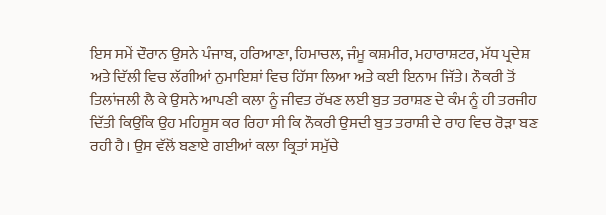ਇਸ ਸਮੇਂ ਦੌਰਾਨ ਉਸਨੇ ਪੰਜਾਬ, ਹਰਿਆਣਾ, ਹਿਮਾਚਲ, ਜੰਮੂ ਕਸ਼ਮੀਰ, ਮਹਾਰਾਸ਼ਟਰ, ਮੱਧ ਪ੍ਰਦੇਸ਼ ਅਤੇ ਦਿੱਲੀ ਵਿਚ ਲੱਗੀਆਂ ਨੁਮਾਇਸ਼ਾਂ ਵਿਚ ਹਿੱਸਾ ਲਿਆ ਅਤੇ ਕਈ ਇਨਾਮ ਜਿੱਤੇ। ਨੌਕਰੀ ਤੋਂ ਤਿਲਾਂਜਲੀ ਲੈ ਕੇ ਉਸਨੇ ਆਪਣੀ ਕਲਾ ਨੂੰ ਜੀਵਤ ਰੱਖਣ ਲਈ ਬੁਤ ਤਰਾਸ਼ਣ ਦੇ ਕੰਮ ਨੂੰ ਹੀ ਤਰਜੀਹ ਦਿੱਤੀ ਕਿਉਂਕਿ ਉਹ ਮਹਿਸੂਸ ਕਰ ਰਿਹਾ ਸੀ ਕਿ ਨੌਕਰੀ ਉਸਦੀ ਬੁਤ ਤਰਾਸ਼ੀ ਦੇ ਰਾਹ ਵਿਚ ਰੋੜਾ ਬਣ ਰਹੀ ਹੈ। ਉਸ ਵੱਲੋਂ ਬਣਾਏ ਗਈਆਂ ਕਲਾ ਕ੍ਰਿਤਾਂ ਸਮੁੱਚੇ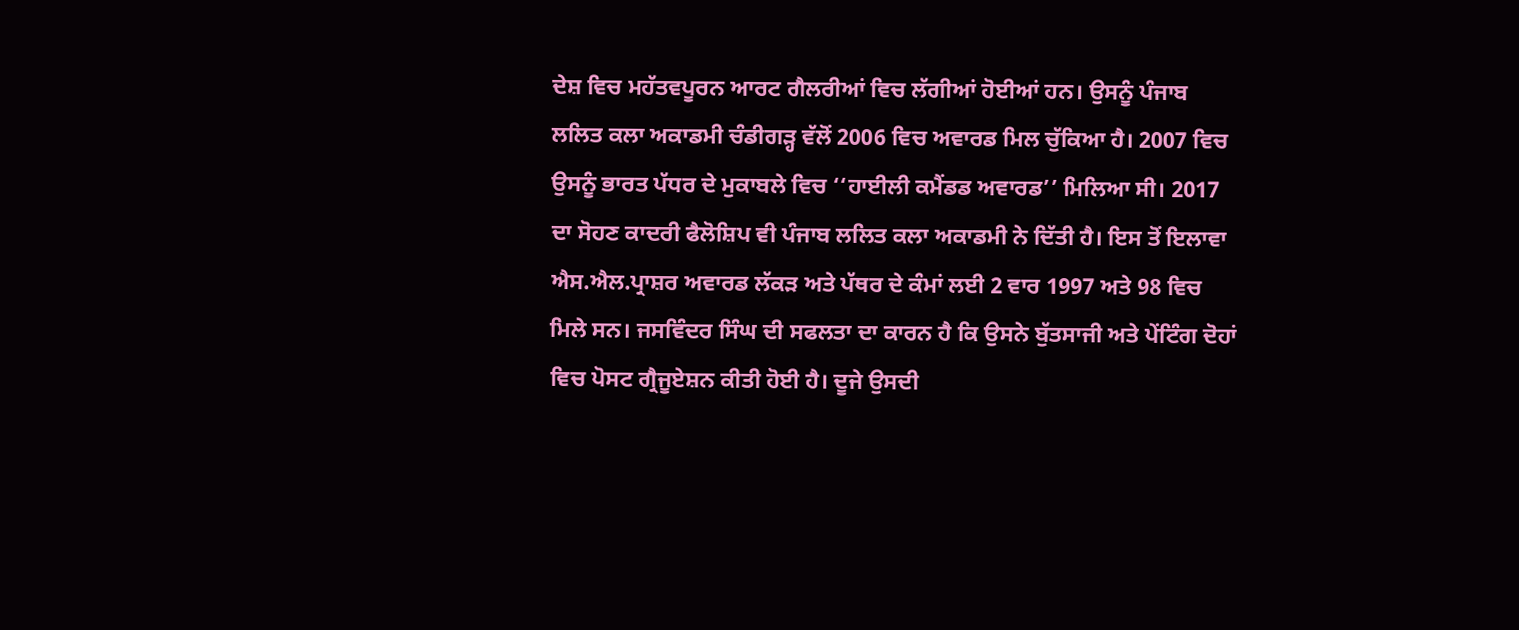ਦੇਸ਼ ਵਿਚ ਮਹੱਤਵਪੂਰਨ ਆਰਟ ਗੈਲਰੀਆਂ ਵਿਚ ਲੱਗੀਆਂ ਹੋਈਆਂ ਹਨ। ਉਸਨੂੰ ਪੰਜਾਬ ਲਲਿਤ ਕਲਾ ਅਕਾਡਮੀ ਚੰਡੀਗੜ੍ਹ ਵੱਲੋਂ 2006 ਵਿਚ ਅਵਾਰਡ ਮਿਲ ਚੁੱਕਿਆ ਹੈ। 2007 ਵਿਚ ਉਸਨੂੰ ਭਾਰਤ ਪੱਧਰ ਦੇ ਮੁਕਾਬਲੇ ਵਿਚ ‘‘ਹਾਈਲੀ ਕਮੈਂਡਡ ਅਵਾਰਡ’’ ਮਿਲਿਆ ਸੀ। 2017 ਦਾ ਸੋਹਣ ਕਾਦਰੀ ਫੈਲੋਸ਼ਿਪ ਵੀ ਪੰਜਾਬ ਲਲਿਤ ਕਲਾ ਅਕਾਡਮੀ ਨੇ ਦਿੱਤੀ ਹੈ। ਇਸ ਤੋਂ ਇਲਾਵਾ ਐਸ.ਐਲ.ਪ੍ਰਾਸ਼ਰ ਅਵਾਰਡ ਲੱਕੜ ਅਤੇ ਪੱਥਰ ਦੇ ਕੰਮਾਂ ਲਈ 2 ਵਾਰ 1997 ਅਤੇ 98 ਵਿਚ ਮਿਲੇ ਸਨ। ਜਸਵਿੰਦਰ ਸਿੰਘ ਦੀ ਸਫਲਤਾ ਦਾ ਕਾਰਨ ਹੈ ਕਿ ਉਸਨੇ ਬੁੱਤਸਾਜੀ ਅਤੇ ਪੇਂਟਿੰਗ ਦੋਹਾਂ ਵਿਚ ਪੋਸਟ ਗ੍ਰੈਜੂਏਸ਼ਨ ਕੀਤੀ ਹੋਈ ਹੈ। ਦੂਜੇ ਉਸਦੀ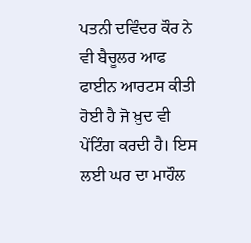ਪਤਨੀ ਦਵਿੰਦਰ ਕੌਰ ਨੇ ਵੀ ਬੈਚੂਲਰ ਆਫ ਫਾਈਨ ਆਰਟਸ ਕੀਤੀ ਹੋਈ ਹੈ ਜੋ ਖ਼ੁਦ ਵੀ ਪੇਂਟਿੰਗ ਕਰਦੀ ਹੈ। ਇਸ ਲਈ ਘਰ ਦਾ ਮਾਹੌਲ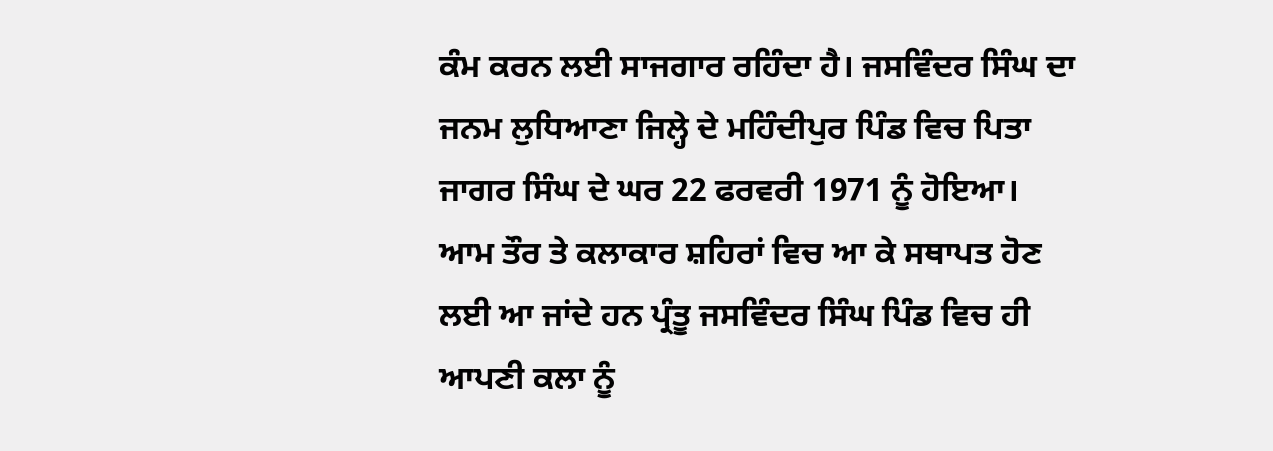ਕੰਮ ਕਰਨ ਲਈ ਸਾਜਗਾਰ ਰਹਿੰਦਾ ਹੈ। ਜਸਵਿੰਦਰ ਸਿੰਘ ਦਾ ਜਨਮ ਲੁਧਿਆਣਾ ਜਿਲ੍ਹੇ ਦੇ ਮਹਿੰਦੀਪੁਰ ਪਿੰਡ ਵਿਚ ਪਿਤਾ ਜਾਗਰ ਸਿੰਘ ਦੇ ਘਰ 22 ਫਰਵਰੀ 1971 ਨੂੰ ਹੋਇਆ। ਆਮ ਤੌਰ ਤੇ ਕਲਾਕਾਰ ਸ਼ਹਿਰਾਂ ਵਿਚ ਆ ਕੇ ਸਥਾਪਤ ਹੋਣ ਲਈ ਆ ਜਾਂਦੇ ਹਨ ਪ੍ਰੰਤੂ ਜਸਵਿੰਦਰ ਸਿੰਘ ਪਿੰਡ ਵਿਚ ਹੀ ਆਪਣੀ ਕਲਾ ਨੂੰ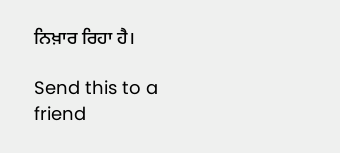ਨਿਖ਼ਾਰ ਰਿਹਾ ਹੈ।

Send this to a friend